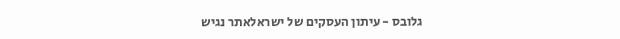גלובס - עיתון העסקים של ישראלאתר נגיש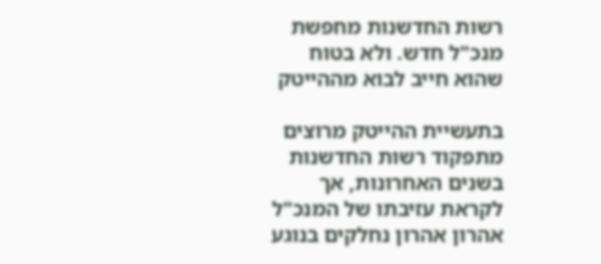רשות החדשנות מחפשת מנכ"ל חדש. ולא בטוח שהוא חייב לבוא מההייטק

בתעשיית ההייטק מרוצים מתפקוד רשות החדשנות בשנים האחרונות, אך לקראת עזיבתו של המנכ"ל אהרון אהרון נחלקים בנוגע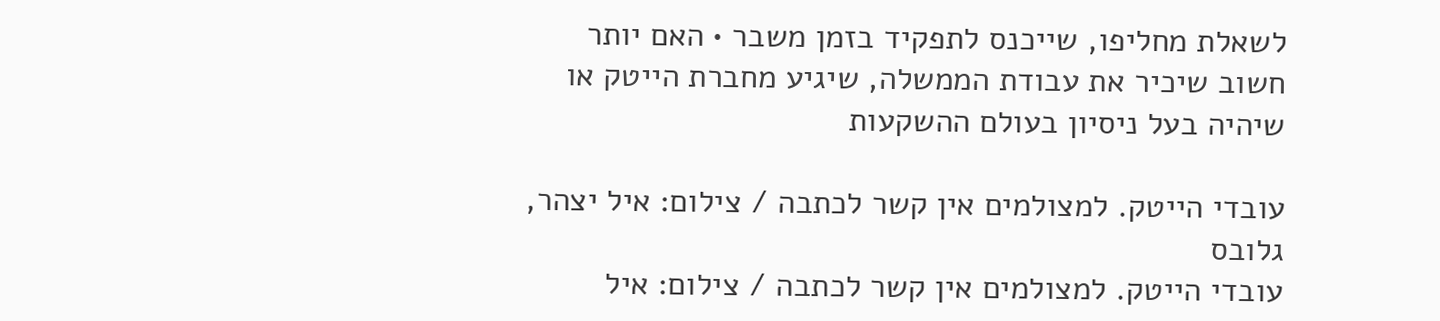לשאלת מחליפו, שייכנס לתפקיד בזמן משבר • האם יותר חשוב שיכיר את עבודת הממשלה, שיגיע מחברת הייטק או שיהיה בעל ניסיון בעולם ההשקעות

עובדי הייטק. למצולמים אין קשר לכתבה / צילום: איל יצהר, גלובס
עובדי הייטק. למצולמים אין קשר לכתבה / צילום: איל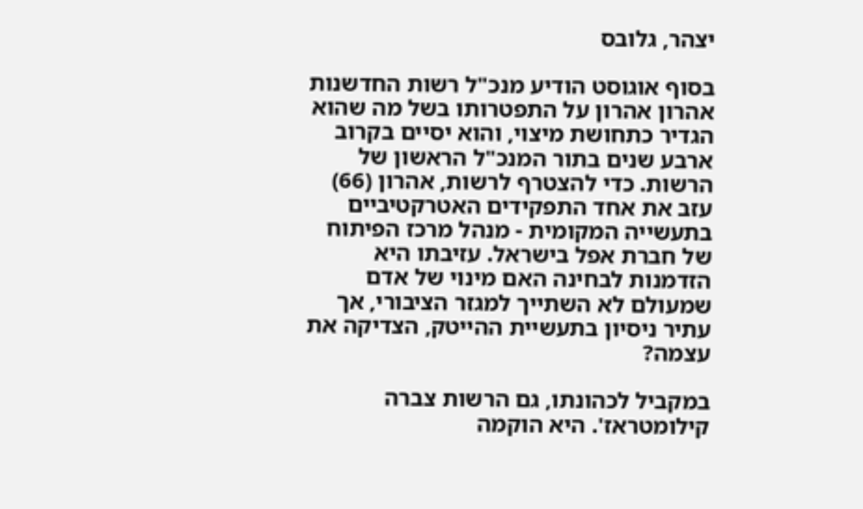יצהר, גלובס

בסוף אוגוסט הודיע מנכ"ל רשות החדשנות אהרון אהרון על התפטרותו בשל מה שהוא הגדיר כתחושת מיצוי, והוא יסיים בקרוב ארבע שנים בתור המנכ"ל הראשון של הרשות. כדי להצטרף לרשות, אהרון (66) עזב את אחד התפקידים האטרקטיביים בתעשייה המקומית - מנהל מרכז הפיתוח של חברת אפל בישראל. עזיבתו היא הזדמנות לבחינה האם מינוי של אדם שמעולם לא השתייך למגזר הציבורי, אך עתיר ניסיון בתעשיית ההייטק, הצדיקה את עצמה?

במקביל לכהונתו, גם הרשות צברה קילומטראז'. היא הוקמה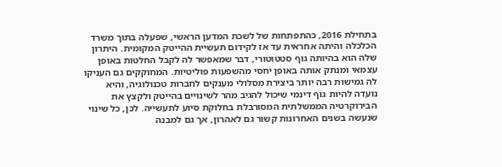בתחילת 2016, כהתפתחות של לשכת המדען הראשי, שפעלה בתוך משרד הכלכלה והיתה אחראית עד אז לקידום תעשיית ההייטק המקומית. היתרון שלה הוא בהיותה גוף סטטוטורי, דבר שמאפשר לה לקבל החלטות באופן עצמאי ומנתק אותה באופן יחסי מהשפעות פוליטיות. המחוקקים גם העניקו לה גמישות רבה יותר ביצירת מסלולי מענקים לחברות טכנולוגיה, והיא נועדה להיות גוף דינמי שיכול להגיב מהר לשינויים בהייטק ולקצץ את הבירוקרטיה הממשלתית המסורבלת בחלוקת סיוע לתעשייה. לכן, כל שינוי שנעשה בשנים האחרונות קשור גם לאהרון, אך גם למבנה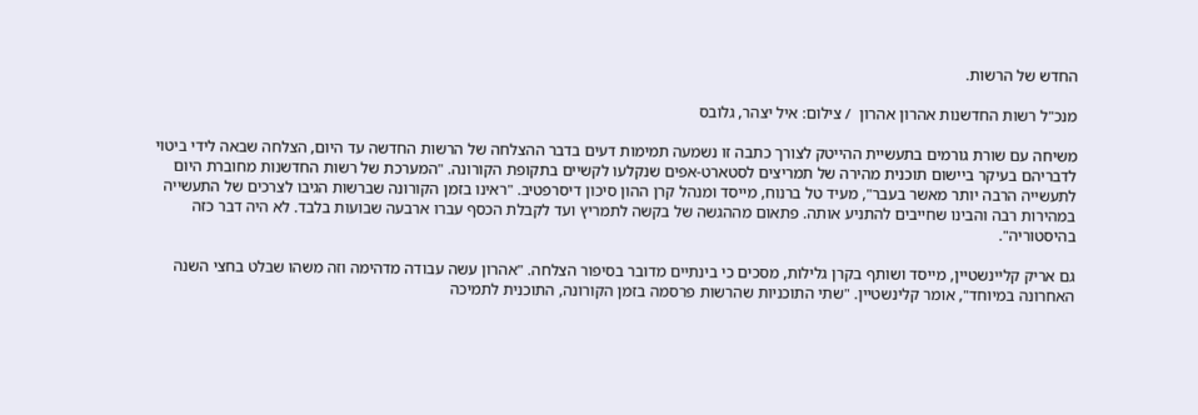החדש של הרשות.

מנכ"ל רשות החדשנות אהרון אהרון  / צילום: איל יצהר, גלובס

משיחה עם שורת גורמים בתעשיית ההייטק לצורך כתבה זו נשמעה תמימות דעים בדבר ההצלחה של הרשות החדשה עד היום, הצלחה שבאה לידי ביטוי לדבריהם בעיקר ביישום תוכנית מהירה של תמריצים לסטארט-אפים שנקלעו לקשיים בתקופת הקורונה. "המערכת של רשות החדשנות מחוברת היום לתעשייה הרבה יותר מאשר בעבר", מעיד טל ברנוח, מייסד ומנהל קרן ההון סיכון דיסרפטיב. "ראינו בזמן הקורונה שברשות הגיבו לצרכים של התעשייה במהירות רבה והבינו שחייבים להתניע אותה. פתאום מההגשה של בקשה לתמריץ ועד לקבלת הכסף עברו ארבעה שבועות בלבד. לא היה דבר כזה בהיסטוריה".

גם אריק קליינשטיין, מייסד ושותף בקרן גלילות, מסכים כי בינתיים מדובר בסיפור הצלחה. "אהרון עשה עבודה מדהימה וזה משהו שבלט בחצי השנה האחרונה במיוחד", אומר קלינשטיין. "שתי התוכניות שהרשות פרסמה בזמן הקורונה, התוכנית לתמיכה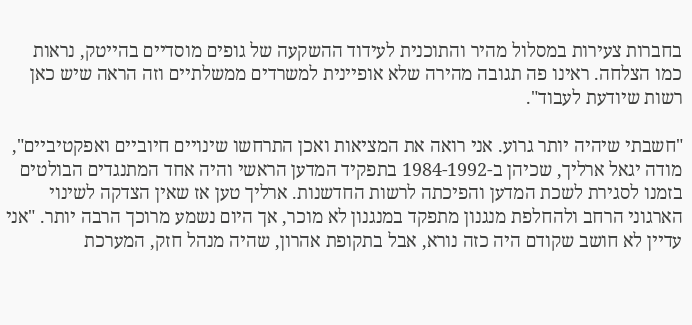בחברות צעירות במסלול מהיר והתוכנית לעידוד ההשקעה של גופים מוסדיים בהייטק, נראות כמו הצלחה. ראינו פה תגובה מהירה שלא אופיינית למשרדים ממשלתיים וזה הראה שיש כאן רשות שיודעת לעבוד".

"חשבתי שיהיה יותר גרוע. אני רואה את המציאות ואכן התרחשו שינויים חיוביים ואפקטיביים", מודה יגאל ארליך, שכיהן ב-1984-1992 בתפקיד המדען הראשי והיה אחד המתנגדים הבולטים בזמנו לסגירת לשכת המדען והפיכתה לרשות החדשנות. ארליך טען אז שאין הצדקה לשינוי הארגוני הרחב ולהחלפת מנגנון מתפקד במנגנון לא מוכר, אך היום נשמע מרוכך הרבה יותר. "אני עדיין לא חושב שקודם היה כזה נורא, אבל בתקופת אהרון, שהיה מנהל חזק, המערכת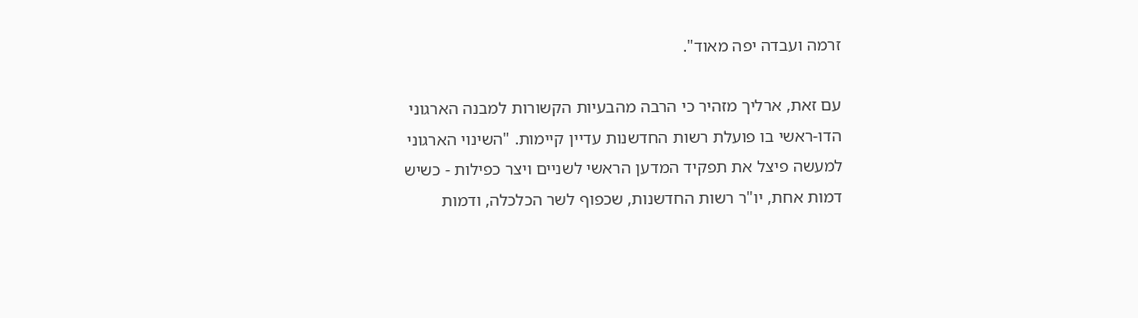זרמה ועבדה יפה מאוד".

עם זאת, ארליך מזהיר כי הרבה מהבעיות הקשורות למבנה הארגוני הדו-ראשי בו פועלת רשות החדשנות עדיין קיימות. "השינוי הארגוני למעשה פיצל את תפקיד המדען הראשי לשניים ויצר כפילות - כשיש דמות אחת, יו"ר רשות החדשנות, שכפוף לשר הכלכלה, ודמות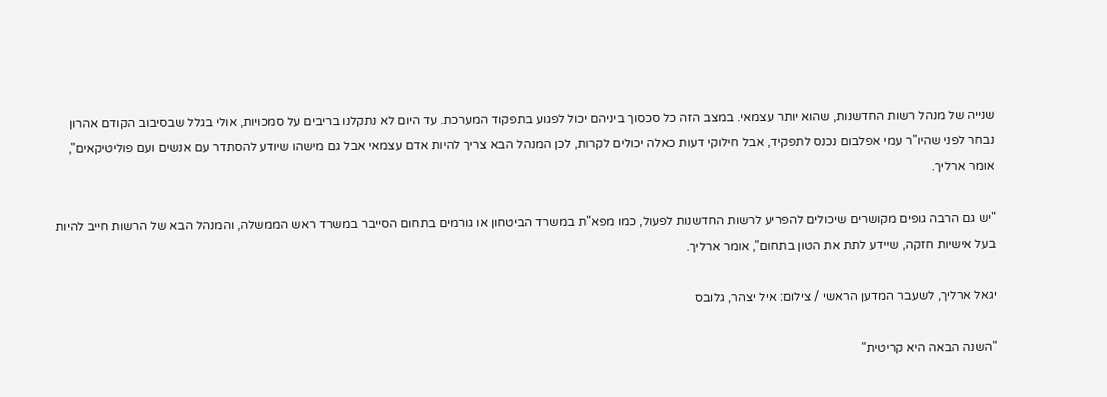שנייה של מנהל רשות החדשנות, שהוא יותר עצמאי. במצב הזה כל סכסוך ביניהם יכול לפגוע בתפקוד המערכת. עד היום לא נתקלנו בריבים על סמכויות, אולי בגלל שבסיבוב הקודם אהרון נבחר לפני שהיו"ר עמי אפלבום נכנס לתפקיד, אבל חילוקי דעות כאלה יכולים לקרות, לכן המנהל הבא צריך להיות אדם עצמאי אבל גם מישהו שיודע להסתדר עם אנשים ועם פוליטיקאים", אומר ארליך.

"יש גם הרבה גופים מקושרים שיכולים להפריע לרשות החדשנות לפעול, כמו מפא"ת במשרד הביטחון או גורמים בתחום הסייבר במשרד ראש הממשלה, והמנהל הבא של הרשות חייב להיות בעל אישיות חזקה, שיידע לתת את הטון בתחום", אומר ארליך.

יגאל ארליך, לשעבר המדען הראשי / צילום: איל יצהר, גלובס

"השנה הבאה היא קריטית"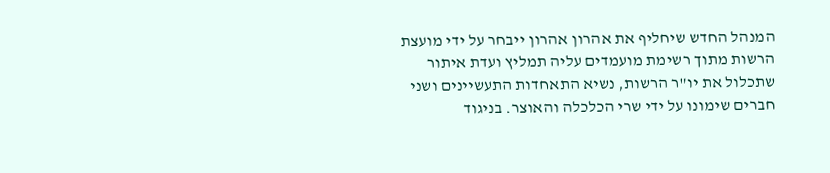המנהל החדש שיחליף את אהרון אהרון ייבחר על ידי מועצת הרשות מתוך רשימת מועמדים עליה תמליץ ועדת איתור שתכלול את יו"ר הרשות, נשיא התאחדות התעשיינים ושני חברים שימונו על ידי שרי הכלכלה והאוצר. בניגוד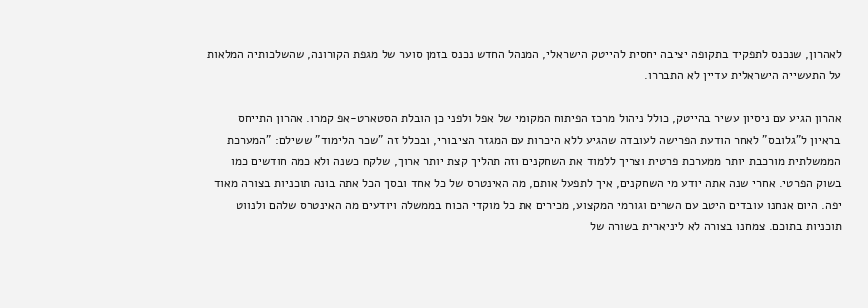לאהרון, שנכנס לתפקיד בתקופה יציבה יחסית להייטק הישראלי, המנהל החדש נכנס בזמן סוער של מגפת הקורונה, שהשלכותיה המלאות על התעשייה הישראלית עדיין לא התבררו.

אהרון הגיע עם ניסיון עשיר בהייטק, כולל ניהול מרכז הפיתוח המקומי של אפל ולפני כן הובלת הסטארט-אפ קמרו. אהרון התייחס בראיון ל"גלובס" לאחר הודעת הפרישה לעובדה שהגיע ללא היכרות עם המגזר הציבורי, ובכלל זה "שכר הלימוד" ששילם: "המערכת הממשלתית מורכבת יותר ממערכת פרטית וצריך ללמוד את השחקנים וזה תהליך קצת יותר ארוך, שלקח כשנה ולא כמה חודשים כמו בשוק הפרטי. אחרי שנה אתה יודע מי השחקנים, איך לתפעל אותם, מה האינטרס של כל אחד ובסך הכל אתה בונה תוכניות בצורה מאוד יפה. היום אנחנו עובדים היטב עם השרים וגורמי המקצוע, מכירים את כל מוקדי הכוח בממשלה ויודעים מה האינטרס שלהם ולנווט תוכניות בתוכם. צמחנו בצורה לא ליניארית בשורה של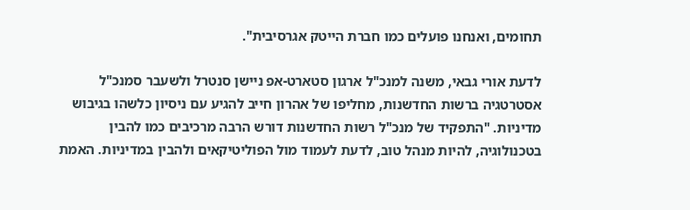תחומים, ואנחנו פועלים כמו חברת הייטק אגרסיבית".

לדעת אורי גבאי, משנה למנכ"ל ארגון סטארט-אפ ניישן סנטרל ולשעבר סמנכ"ל אסטרטגיה ברשות החדשנות, מחליפו של אהרון חייב להגיע עם ניסיון כלשהו בגיבוש מדיניות. "התפקיד של מנכ"ל רשות החדשנות דורש הרבה מרכיבים כמו להבין בטכנולוגיה, להיות מנהל טוב, לדעת לעמוד מול הפוליטיקאים ולהבין במדיניות. האמת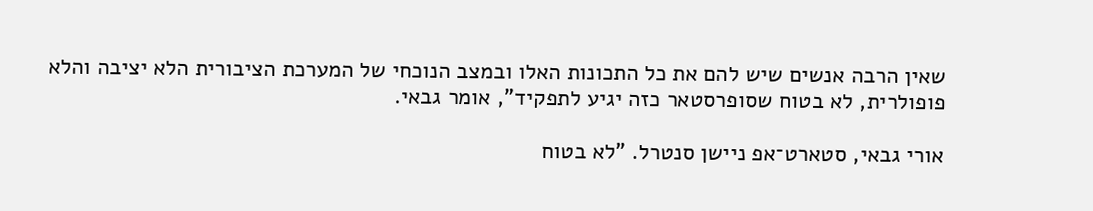שאין הרבה אנשים שיש להם את כל התכונות האלו ובמצב הנוכחי של המערכת הציבורית הלא יציבה והלא פופולרית, לא בטוח שסופרסטאר כזה יגיע לתפקיד", אומר גבאי.

אורי גבאי, סטארט־אפ ניישן סנטרל. "לא בטוח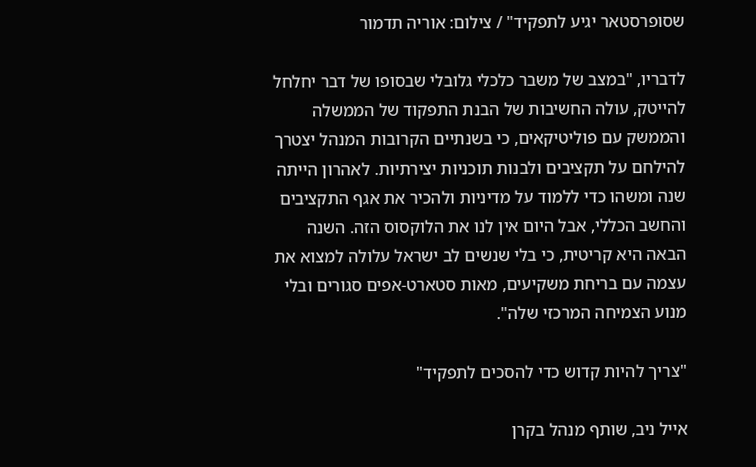שסופרסטאר יגיע לתפקיד" / צילום: אוריה תדמור

לדבריו, "במצב של משבר כלכלי גלובלי שבסופו של דבר יחלחל להייטק, עולה החשיבות של הבנת התפקוד של הממשלה והממשק עם פוליטיקאים, כי בשנתיים הקרובות המנהל יצטרך להילחם על תקציבים ולבנות תוכניות יצירתיות. לאהרון הייתה שנה ומשהו כדי ללמוד על מדיניות ולהכיר את אגף התקציבים והחשב הכללי, אבל היום אין לנו את הלוקסוס הזה. השנה הבאה היא קריטית, כי בלי שנשים לב ישראל עלולה למצוא את עצמה עם בריחת משקיעים, מאות סטארט-אפים סגורים ובלי מנוע הצמיחה המרכזי שלה".

"צריך להיות קדוש כדי להסכים לתפקיד"

אייל ניב, שותף מנהל בקרן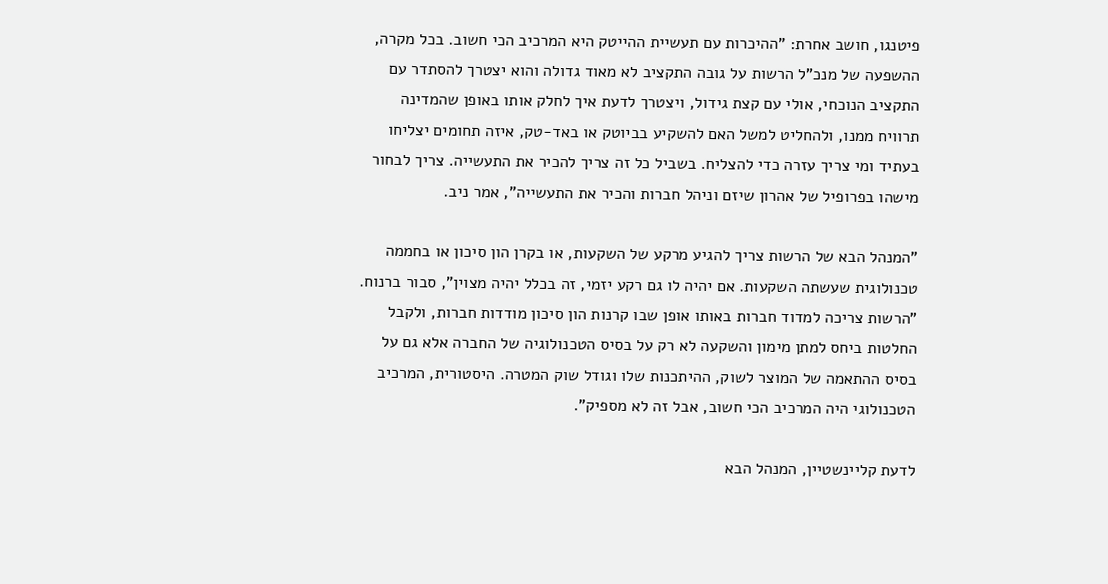פיטנגו, חושב אחרת: "ההיכרות עם תעשיית ההייטק היא המרכיב הכי חשוב. בכל מקרה, ההשפעה של מנכ"ל הרשות על גובה התקציב לא מאוד גדולה והוא יצטרך להסתדר עם התקציב הנוכחי, אולי עם קצת גידול, ויצטרך לדעת איך לחלק אותו באופן שהמדינה תרוויח ממנו, ולהחליט למשל האם להשקיע בביוטק או באד-טק, איזה תחומים יצליחו בעתיד ומי צריך עזרה כדי להצליח. בשביל כל זה צריך להכיר את התעשייה. צריך לבחור מישהו בפרופיל של אהרון שיזם וניהל חברות והכיר את התעשייה", אמר ניב.

"המנהל הבא של הרשות צריך להגיע מרקע של השקעות, או בקרן הון סיכון או בחממה טכנולוגית שעשתה השקעות. אם יהיה לו גם רקע יזמי, זה בכלל יהיה מצוין", סבור ברנוח. "הרשות צריכה למדוד חברות באותו אופן שבו קרנות הון סיכון מודדות חברות, ולקבל החלטות ביחס למתן מימון והשקעה לא רק על בסיס הטכנולוגיה של החברה אלא גם על בסיס ההתאמה של המוצר לשוק, ההיתכנות שלו וגודל שוק המטרה. היסטורית, המרכיב הטכנולוגי היה המרכיב הכי חשוב, אבל זה לא מספיק".

לדעת קליינשטיין, המנהל הבא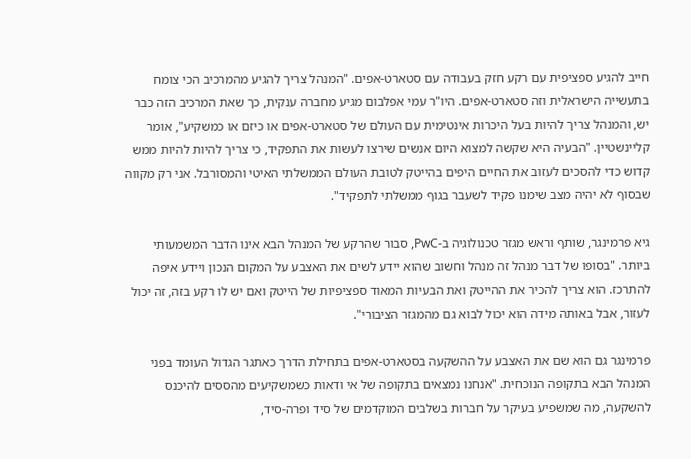חייב להגיע ספציפית עם רקע חזק בעבודה עם סטארט-אפים. "המנהל צריך להגיע מהמרכיב הכי צומח בתעשייה הישראלית וזה סטארט-אפים. היו"ר עמי אפלבום מגיע מחברה ענקית, כך שאת המרכיב הזה כבר יש, והמנהל צריך להיות בעל היכרות אינטימית עם העולם של סטארט-אפים או כיזם או כמשקיע", אומר קליינשטיין. "הבעיה היא שקשה למצוא היום אנשים שירצו לעשות את התפקיד, כי צריך להיות להיות ממש קדוש כדי להסכים לעזוב את החיים היפים בהייטק לטובת העולם הממשלתי האיטי והמסורבל. אני רק מקווה שבסוף לא יהיה מצב שימנו פקיד לשעבר בגוף ממשלתי לתפקיד".

גיא פרמינגר, שותף וראש מגזר טכנולוגיה ב-PwC, סבור שהרקע של המנהל הבא אינו הדבר המשמעותי ביותר. "בסופו של דבר מנהל זה מנהל וחשוב שהוא יידע לשים את האצבע על המקום הנכון ויידע איפה להתרכז. הוא צריך להכיר את ההייטק ואת הבעיות המאוד ספציפיות של הייטק ואם יש לו רקע בזה, זה יכול לעזור, אבל באותה מידה הוא יכול לבוא גם מהמגזר הציבורי".

פרמינגר גם הוא שם את האצבע על ההשקעה בסטארט-אפים בתחילת הדרך כאתגר הגדול העומד בפני המנהל הבא בתקופה הנוכחית. "אנחנו נמצאים בתקופה של אי ודאות כשמשקיעים מהססים להיכנס להשקעה, מה שמשפיע בעיקר על חברות בשלבים המוקדמים של סיד ופרה-סיד,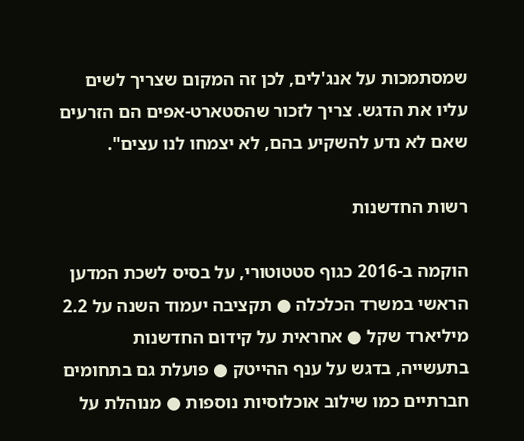שמסתמכות על אנג'לים, לכן זה המקום שצריך לשים עליו את הדגש. צריך לזכור שהסטארט-אפים הם הזרעים שאם לא נדע להשקיע בהם, לא יצמחו לנו עצים".

רשות החדשנות

הוקמה ב-2016 כגוף סטטוטורי, על בסיס לשכת המדען הראשי במשרד הכלכלה ● תקציבה יעמוד השנה על 2.2 מיליארד שקל ● אחראית על קידום החדשנות בתעשייה, בדגש על ענף ההייטק ● פועלת גם בתחומים חברתיים כמו שילוב אוכלוסיות נוספות ● מנוהלת על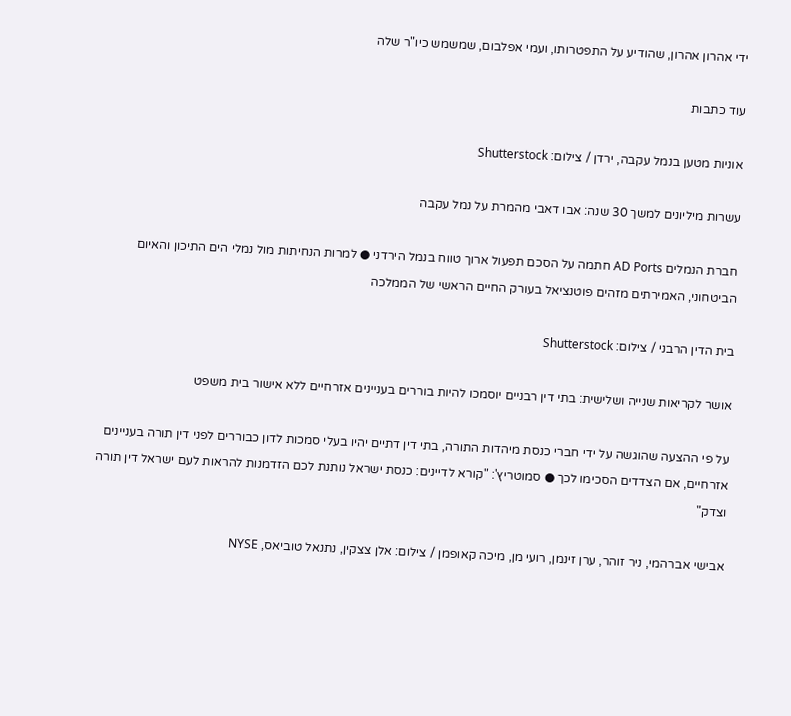ידי אהרון אהרון, שהודיע על התפטרותו, ועמי אפלבום, שמשמש כיו"ר שלה

עוד כתבות

אוניות מטען בנמל עקבה, ירדן / צילום: Shutterstock

עשרות מיליונים למשך 30 שנה: אבו דאבי מהמרת על נמל עקבה

חברת הנמלים AD Ports חתמה על הסכם תפעול ארוך טווח בנמל הירדני ● למרות הנחיתות מול נמלי הים התיכון והאיום הביטחוני, האמירתים מזהים פוטנציאל בעורק החיים הראשי של הממלכה

בית הדין הרבני / צילום: Shutterstock

אושר לקריאות שנייה ושלישית: בתי דין רבניים יוסמכו להיות בוררים בעניינים אזרחיים ללא אישור בית משפט

על פי ההצעה שהוגשה על ידי חברי כנסת מיהדות התורה, בתי דין דתיים יהיו בעלי סמכות לדון כבוררים לפני דין תורה בעניינים אזרחיים, אם הצדדים הסכימו לכך ● סמוטריץ': "קורא לדיינים: כנסת ישראל נותנת לכם הזדמנות להראות לעם ישראל דין תורה וצדק"

אבישי אברהמי, ניר זוהר, ערן זינמן, רועי מן, מיכה קאופמן / צילום: אלן צצקין, נתנאל טוביאס, NYSE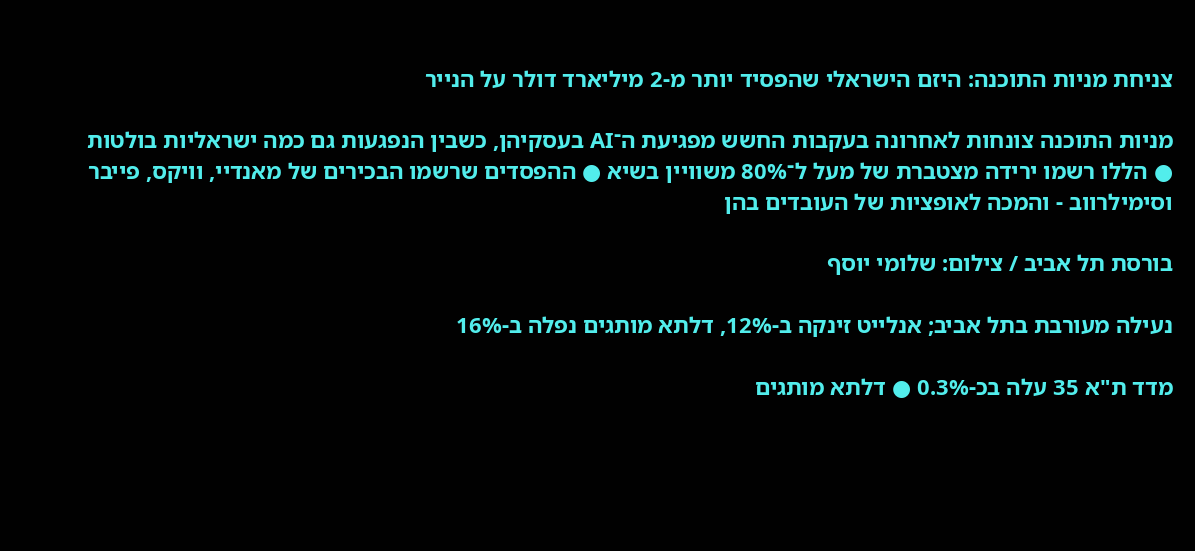צניחת מניות התוכנה: היזם הישראלי שהפסיד יותר מ-2 מיליארד דולר על הנייר

מניות התוכנה צונחות לאחרונה בעקבות החשש מפגיעת ה־AI בעסקיהן, כשבין הנפגעות גם כמה ישראליות בולטות ● הללו רשמו ירידה מצטברת של מעל ל־80% משוויין בשיא ● ההפסדים שרשמו הבכירים של מאנדיי, וויקס, פייבר וסימילרווב - והמכה לאופציות של העובדים בהן

בורסת תל אביב / צילום: שלומי יוסף

נעילה מעורבת בתל אביב; אנלייט זינקה ב-12%, דלתא מותגים נפלה ב-16%

מדד ת"א 35 עלה בכ-0.3% ● דלתא מותגים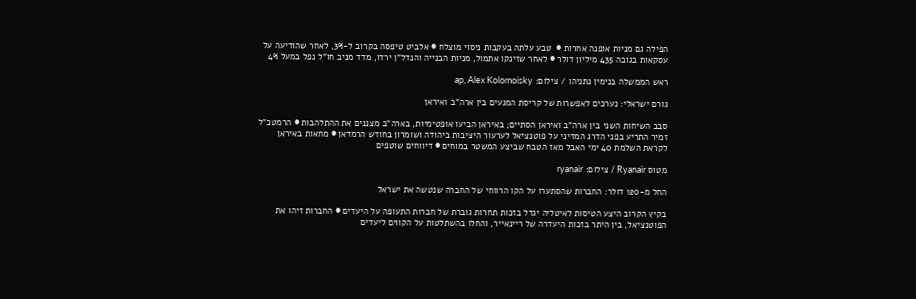הפילה גם מניות אופנה אחרות ●  טבע עלתה בעקבות ניסוי מוצלח ● אלביט טיפסה בקרוב ל-3%, לאחר שהודיעה על עסקאות בגובה 435 מיליון דולר ● לאחר שזינקו אתמול, מניות הבנייה והנדל"ן ירדו, מדד מניב חו"ל נפל במעל 4%

ראש הממשלה בנימין נתניהו / צילום: ap, Alex Kolomoisky

גורם ישראלי: נערכים לאפשרות של קריסת המגעים בין ארה"ב ואיראן

סבב השיחות השני בין ארה"ב ואיראן הסתיים; באיראן הביעו אופטימיות, בארה"ב מצננים את ההתלהבות ● הרמטכ"ל זמיר התריע בפני הדרג המדיני על פוטנציאל לערעור היציבות ביהודה ושומרון בחודש הרמדאן ● מחאות באיראן לקראת השלמת 40 ימי האבל מאז הטבח שביצע המשטר במוחים ● דיווחים שוטפים

מטוס Ryanair / צילום: ryanair

החל מ-120 דולר: החברות שהסתערו על הקו הרווחי של החברה שנטשה את ישראל

בקיץ הקרוב היצע הטיסות לאיטליה יגדל בזכות תחרות גוברת של חברות התעופה על היעדים ● החברות זיהו את הפוטנציאל, בין היתר בזכות היעדרה של ריינאייר, והחלו בהשתלטות על הקווים ליעדים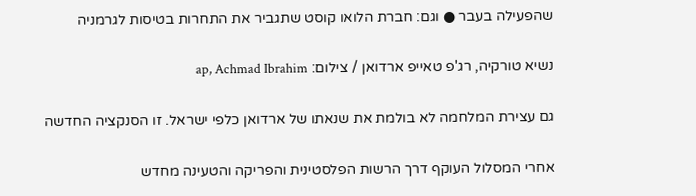שהפעילה בעבר ● וגם: חברת הלואו קוסט שתגביר את התחרות בטיסות לגרמניה

נשיא טורקיה, רג'פ טאייפ ארדואן / צילום: ap, Achmad Ibrahim

גם עצירת המלחמה לא בולמת את שנאתו של ארדואן כלפי ישראל. זו הסנקציה החדשה

אחרי המסלול העוקף דרך הרשות הפלסטינית והפריקה והטעינה מחדש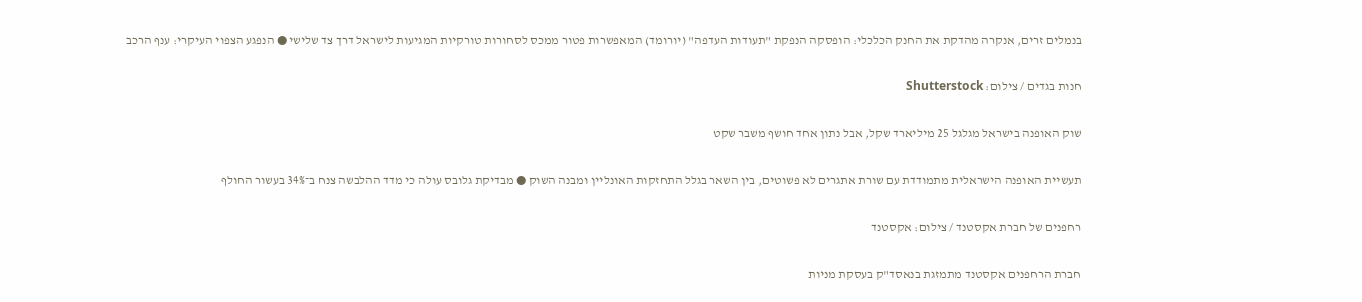בנמלים זרים, אנקרה מהדקת את החנק הכלכלי: הופסקה הנפקת "תעודות העדפה" (יורומד) המאפשרות פטור ממכס לסחורות טורקיות המגיעות לישראל דרך צד שלישי ● הנפגע הצפוי העיקרי: ענף הרכב

חנות בגדים / צילום: Shutterstock

שוק האופנה בישראל מגלגל 25 מיליארד שקל, אבל נתון אחד חושף משבר שקט

תעשיית האופנה הישראלית מתמודדת עם שורת אתגרים לא פשוטים, בין השאר בגלל התחזקות האונליין ומבנה השוק ● מבדיקת גלובס עולה כי מדד ההלבשה צנח ב־34% בעשור החולף

רחפנים של חברת אקסטנד / צילום: אקסטנד

חברת הרחפנים אקסטנד מתמזגת בנאסד"ק בעסקת מניות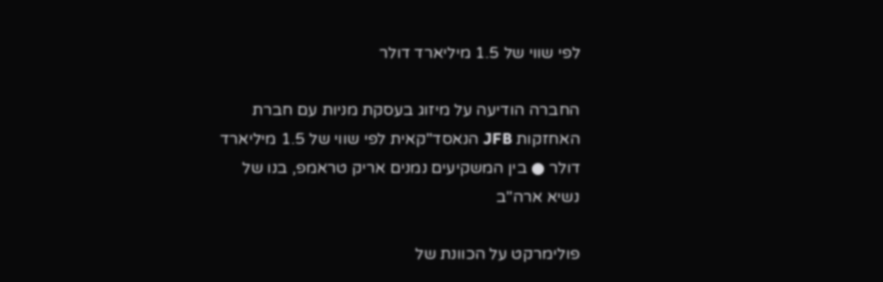לפי שווי של 1.5 מיליארד דולר

החברה הודיעה על מיזוג בעסקת מניות עם חברת האחזקות JFB הנאסד"קאית לפי שווי של 1.5 מיליארד דולר ● בין המשקיעים נמנים אריק טראמפ, בנו של נשיא ארה"ב

פולימרקט על הכוונת של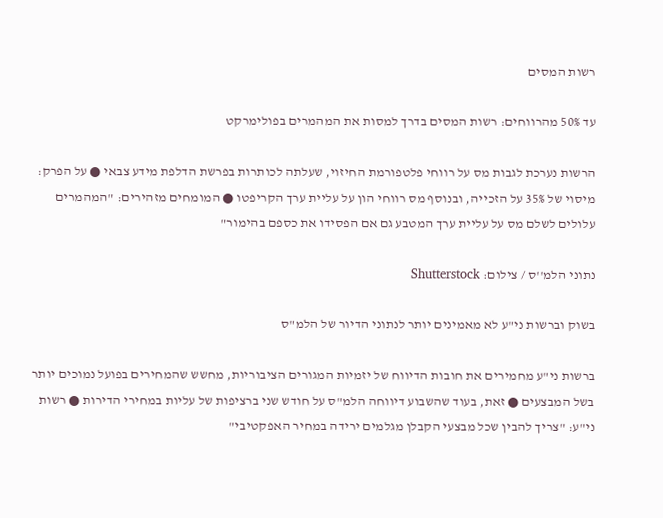רשות המסים

עד 50% מהרווחים: רשות המסים בדרך למסות את המהמרים בפולימרקט

הרשות נערכת לגבות מס על רווחי פלטפורמת החיזוי, שעלתה לכותרות בפרשת הדלפת מידע צבאי ● על הפרק: מיסוי של 35% על הזכייה, ובנוסף מס רווחי הון על עליית ערך הקריפטו ● המומחים מזהירים: "המהמרים עלולים לשלם מס על עליית ערך המטבע גם אם הפסידו את כספם בהימור"

נתוני הלמ''ס / צילום: Shutterstock

בשוק וברשות ני"ע לא מאמינים יותר לנתוני הדיור של הלמ"ס

ברשות ני"ע מחמירים את חובות הדיווח של יזמיות המגורים הציבוריות, מחשש שהמחירים בפועל נמוכים יותר בשל המבצעים ● זאת, בעוד שהשבוע דיווחה הלמ"ס על חודש שני ברציפות של עליות במחירי הדירות ● רשות ני"ע: "צריך להבין שכל מבצעי הקבלן מגלמים ירידה במחיר האפקטיבי"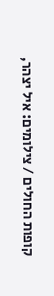קופות החולים / צילומים: איל יצהר,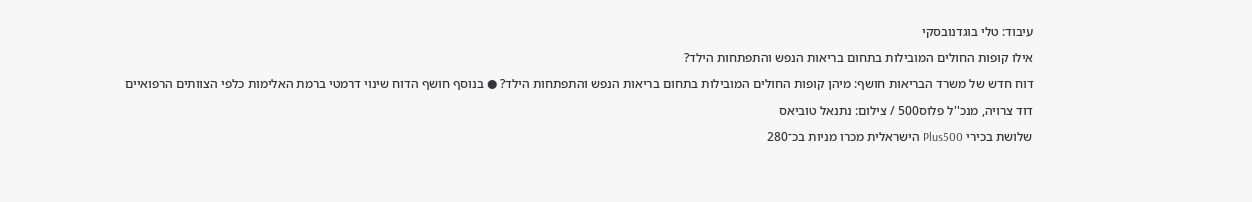עיבוד: טלי בוגדנובסקי

אילו קופות החולים המובילות בתחום בריאות הנפש והתפתחות הילד?

דוח חדש של משרד הבריאות חושף: מיהן קופות החולים המובילות בתחום בריאות הנפש והתפתחות הילד? ● בנוסף חושף הדוח שינוי דרמטי ברמת האלימות כלפי הצוותים הרפואיים

דוד צרויה, מנכ''ל פלוס500 / צילום: נתנאל טוביאס

שלושת בכירי Plus500 הישראלית מכרו מניות בכ־280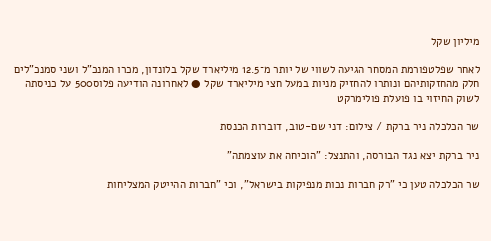מיליון שקל

לאחר שפלטפורמת המסחר הגיעה לשווי של יותר מ־12.5 מיליארד שקל בלונדון, מכרו המנכ"ל ושני סמנכ"לים חלק מהחזקותיהם ונותרו להחזיק מניות במעל חצי מיליארד שקל ● לאחרונה הודיעה פלוס500 על כניסתה לשוק החיזוי בו פועלת פולימרקט

שר הכלכלה ניר ברקת / צילום: דני שם-טוב, דוברות הכנסת

ניר ברקת יצא נגד הבורסה, והתנצל: "הוכיחה את עוצמתה"

שר הכלכלה טען כי "רק חברות נכות מנפיקות בישראל", וכי "חברות ההייטק המצליחות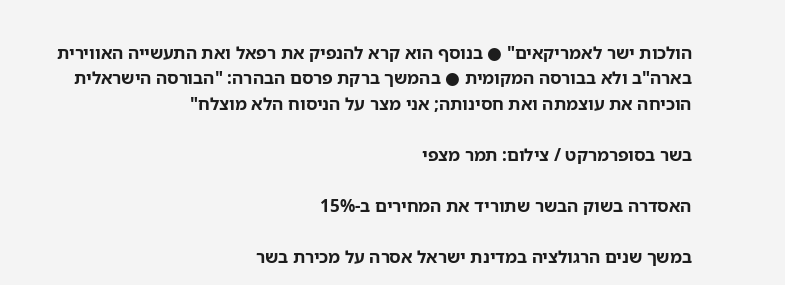הולכות ישר לאמריקאים" ● בנוסף הוא קרא להנפיק את רפאל ואת התעשייה האווירית בארה"ב ולא בבורסה המקומית ● בהמשך ברקת פרסם הבהרה: "הבורסה הישראלית הוכיחה את עוצמתה ואת חסינותה; אני מצר על הניסוח הלא מוצלח"

בשר בסופרמרקט / צילום: תמר מצפי

האסדרה בשוק הבשר שתוריד את המחירים ב-15%

במשך שנים הרגולציה במדינת ישראל אסרה על מכירת בשר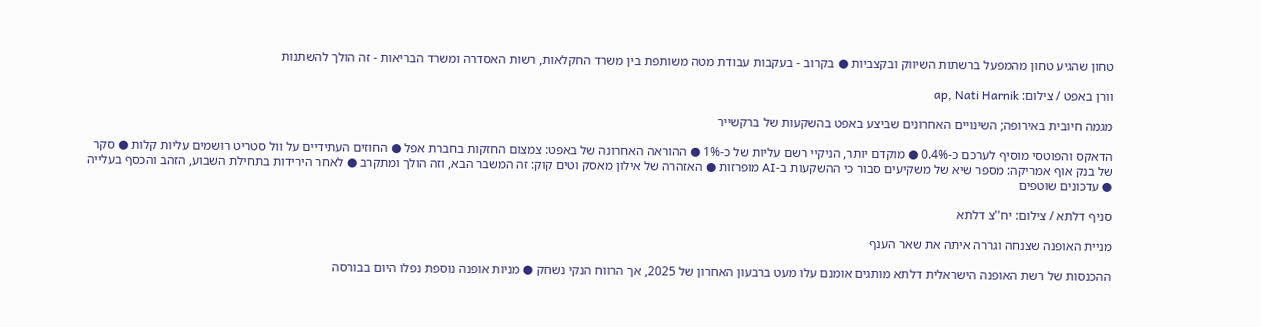טחון שהגיע טחון מהמפעל ברשתות השיווק ובקצביות ● בקרוב - בעקבות עבודת מטה משותפת בין משרד החקלאות, רשות האסדרה ומשרד הבריאות - זה הולך להשתנות

וורן באפט / צילום: ap, Nati Harnik

מגמה חיובית באירופה; השינויים האחרונים שביצע באפט בהשקעות של ברקשייר

הדאקס והפוטסי מוסיף לערכם כ-0.4% ● מוקדם יותר, הניקיי רשם עליות של כ-1% ● ההוראה האחרונה של באפט: צמצום החזקות בחברת אפל ● החוזים העתידיים על וול סטריט רושמים עליות קלות ● סקר של בנק אוף אמריקה: מספר שיא של משקיעים סבור כי ההשקעות ב-AI מופרזות ● האזהרה של אילון מאסק וטים קוק: זה המשבר הבא, וזה הולך ומתקרב ● לאחר הירידות בתחילת השבוע, הזהב והכסף בעלייה ● עדכונים שוטפים

סניף דלתא / צילום: יח''צ דלתא

מניית האופנה שצנחה וגררה איתה את שאר הענף

ההכנסות של רשת האופנה הישראלית דלתא מותגים אומנם עלו מעט ברבעון האחרון של 2025, אך הרווח הנקי נשחק ● מניות אופנה נוספת נפלו היום בבורסה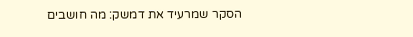הסקר שמרעיד את דמשק: מה חושבים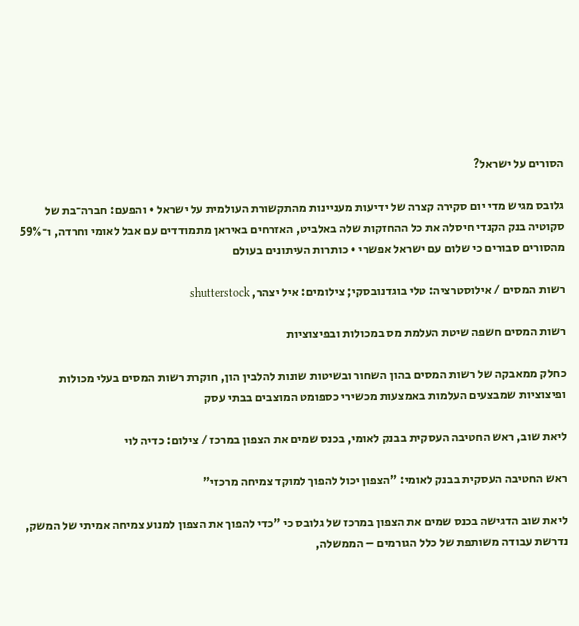הסורים על ישראל?

גלובס מגיש מדי יום סקירה קצרה של ידיעות מעניינות מהתקשורת העולמית על ישראל • והפעם: חברה־בת של סקוטיה בנק הקנדי חיסלה את כל ההחזקות שלה באלביט, האזרחים באיראן מתמודדים עם אבל לאומי וחרדה, ו־59% מהסורים סבורים כי שלום עם ישראל אפשרי • כותרות העיתונים בעולם

רשות המסים / אילוסטרציה: טלי בוגדנובסקי; צילומים: איל יצהר, shutterstock

רשות המסים חשפה שיטת העלמת מס במכולות ובפיצוציות

כחלק ממאבקה של רשות המסים בהון השחור ובשיטות שונות להלבין הון, חוקרת רשות המסים בעלי מכולות ופיצוציות שמבצעים העלמות באמצעות מכשירי כספומט המוצבים בבתי עסק

ליאת שוב, ראש החטיבה העסקית בבנק לאומי, בכנס שמים את הצפון במרכז / צילום: כדיה לוי

ראש החטיבה העסקית בבנק לאומי: "הצפון יכול להפוך למוקד צמיחה מרכזי"

ליאת שוב הדגישה בכנס שמים את הצפון במרכז של גלובס כי "כדי להפוך את הצפון למנוע צמיחה אמיתי של המשק, נדרשת עבודה משותפת של כלל הגורמים – הממשלה,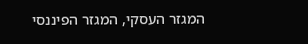המגזר העסקי, המגזר הפיננסי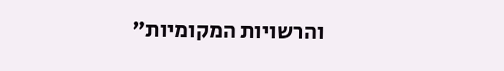והרשויות המקומיות"